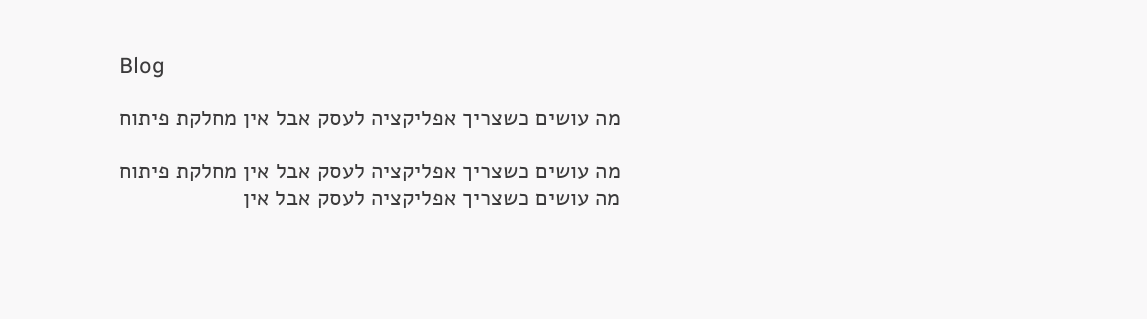Blog

מה עושים כשצריך אפליקציה לעסק אבל אין מחלקת פיתוח

מה עושים כשצריך אפליקציה לעסק אבל אין מחלקת פיתוח
מה עושים כשצריך אפליקציה לעסק אבל אין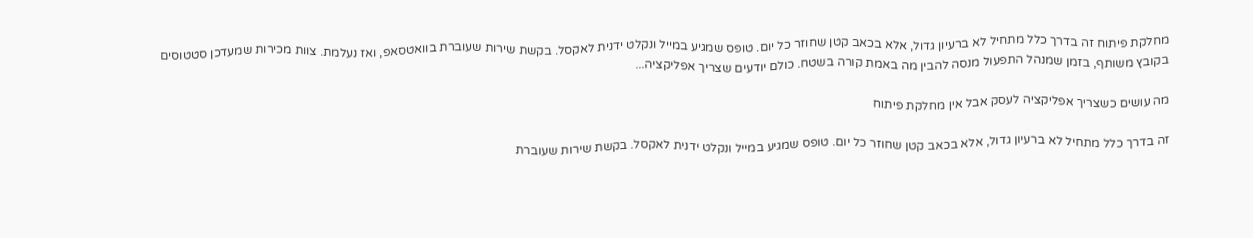מחלקת פיתוח זה בדרך כלל מתחיל לא ברעיון גדול, אלא בכאב קטן שחוזר כל יום. טופס שמגיע במייל ונקלט ידנית לאקסל. בקשת שירות שעוברת בוואטסאפ, ואז נעלמת. צוות מכירות שמעדכן סטטוסים בקובץ משותף, בזמן שמנהל התפעול מנסה להבין מה באמת קורה בשטח. כולם יודעים שצריך אפליקציה...

מה עושים כשצריך אפליקציה לעסק אבל אין מחלקת פיתוח

זה בדרך כלל מתחיל לא ברעיון גדול, אלא בכאב קטן שחוזר כל יום. טופס שמגיע במייל ונקלט ידנית לאקסל. בקשת שירות שעוברת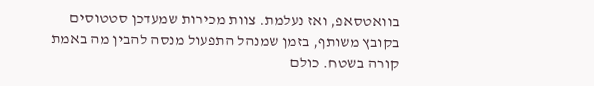בוואטסאפ, ואז נעלמת. צוות מכירות שמעדכן סטטוסים בקובץ משותף, בזמן שמנהל התפעול מנסה להבין מה באמת קורה בשטח. כולם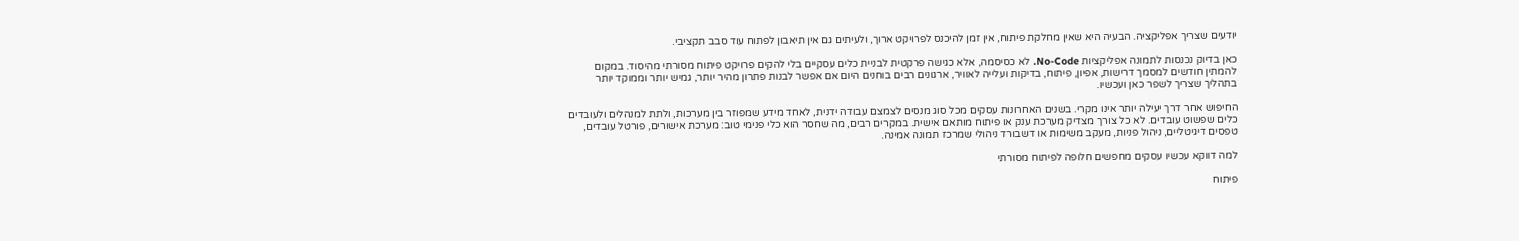יודעים שצריך אפליקציה. הבעיה היא שאין מחלקת פיתוח, אין זמן להיכנס לפרויקט ארוך, ולעיתים גם אין תיאבון לפתוח עוד סבב תקציבי.

כאן בדיוק נכנסות לתמונה אפליקציות No-Code. לא כסיסמה, אלא כגישה פרקטית לבניית כלים עסקיים בלי להקים פרויקט פיתוח מסורתי מהיסוד. במקום להמתין חודשים למסמך דרישות, אפיון, פיתוח, בדיקות ועלייה לאוויר, ארגונים רבים בוחנים היום אם אפשר לבנות פתרון מהיר יותר, גמיש יותר וממוקד יותר בתהליך שצריך לשפר כאן ועכשיו.

החיפוש אחר דרך יעילה יותר אינו מקרי. בשנים האחרונות עסקים מכל סוג מנסים לצמצם עבודה ידנית, לאחד מידע שמפוזר בין מערכות, ולתת למנהלים ולעובדים כלים שפשוט עובדים. לא כל צורך מצדיק מערכת ענק או פיתוח מותאם אישית. במקרים רבים, מה שחסר הוא כלי פנימי טוב: מערכת אישורים, פורטל עובדים, טפסים דיגיטליים, ניהול פניות, מעקב משימות או דשבורד ניהולי שמרכז תמונה אמינה.

למה דווקא עכשיו עסקים מחפשים חלופה לפיתוח מסורתי

פיתוח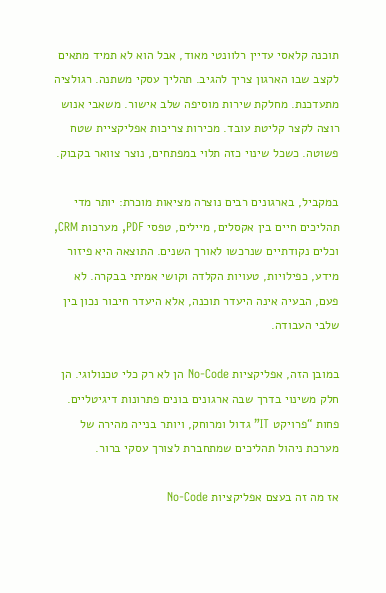תוכנה קלאסי עדיין רלוונטי מאוד, אבל הוא לא תמיד מתאים לקצב שבו הארגון צריך להגיב. תהליך עסקי משתנה. רגולציה מתעדכנת. מחלקת שירות מוסיפה שלב אישור. משאבי אנוש רוצה לקצר קליטת עובד. מכירות צריכות אפליקציית שטח פשוטה. כשכל שינוי כזה תלוי במפתחים, נוצר צוואר בקבוק.

במקביל, בארגונים רבים נוצרה מציאות מוכרת: יותר מדי תהליכים חיים בין אקסלים, מיילים, טפסי PDF, מערכות CRM, וכלים נקודתיים שנרכשו לאורך השנים. התוצאה היא פיזור מידע, כפילויות, טעויות הקלדה וקושי אמיתי בבקרה. לא פעם, הבעיה אינה היעדר תוכנה, אלא היעדר חיבור נכון בין שלבי העבודה.

במובן הזה, אפליקציות No-Code הן לא רק כלי טכנולוגי. הן חלק משינוי בדרך שבה ארגונים בונים פתרונות דיגיטליים. פחות “פרויקט IT” גדול ומרוחק, ויותר בנייה מהירה של מערכת ניהול תהליכים שמתחברת לצורך עסקי ברור.

אז מה זה בעצם אפליקציות No-Code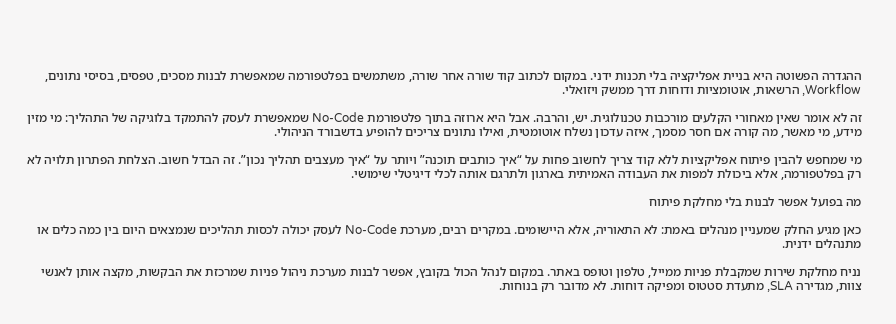ההגדרה הפשוטה היא בניית אפליקציה בלי תכנות ידני. במקום לכתוב קוד שורה אחר שורה, משתמשים בפלטפורמה שמאפשרת לבנות מסכים, טפסים, בסיסי נתונים, Workflow, הרשאות, אוטומציות ודוחות דרך ממשק ויזואלי.

זה לא אומר שאין מאחורי הקלעים מורכבות טכנולוגית. יש, והרבה. אבל היא ארוזה בתוך פלטפורמת No-Code שמאפשרת לעסק להתמקד בלוגיקה של התהליך: מי מזין מידע, מי מאשר, מה קורה אם חסר מסמך, איזה עדכון נשלח אוטומטית, ואילו נתונים צריכים להופיע בדשבורד הניהולי.

מי שמחפש להבין פיתוח אפליקציות ללא קוד צריך לחשוב פחות על “איך כותבים תוכנה” ויותר על “איך מעצבים תהליך נכון”. זה הבדל חשוב. הצלחת הפתרון תלויה לא רק בפלטפורמה, אלא ביכולת למפות את העבודה האמיתית בארגון ולתרגם אותה לכלי דיגיטלי שימושי.

מה בפועל אפשר לבנות בלי מחלקת פיתוח

כאן מגיע החלק שמעניין מנהלים באמת: לא התאוריה, אלא היישומים. במקרים רבים, מערכת No-Code לעסק יכולה לכסות תהליכים שנמצאים היום בין כמה כלים או מתנהלים ידנית.

נניח מחלקת שירות שמקבלת פניות ממייל, טלפון וטופס באתר. במקום לנהל הכול בקובץ, אפשר לבנות מערכת ניהול פניות שמרכזת את הבקשות, מקצה אותן לאנשי צוות, מגדירה SLA, מתעדת סטטוס ומפיקה דוחות. לא מדובר רק בנוחות.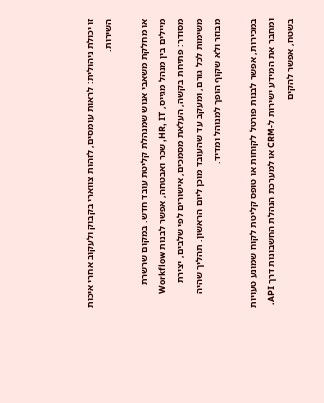זו יכולת ניהולית: לראות עומסים, לזהות צווארי בקבוק ולעקוב אחרי איכות השירות.

או מחלקת משאבי אנוש שמנהלת קליטת עובד חדש. במקום שרשרת מיילים בין מנהל מגייס, HR, IT, שכר ואבטחה, אפשר לבנות Workflow מסודר: פתיחת בקשה, העלאת מסמכים, אישורים לפי שלבים, יצירת משימות לכל גורם, ומעקב עד שהעובד מוכן ליום הראשון. תהליך שהיה מבוזר ולא שקוף הופך למנוהל ומדיד.

במכירות, אפשר לבנות פורטל לקוחות או טופס קליטת לקוח שמונע טעויות ומחבר את המידע ישירות ל-CRM או למערכת הנהלת החשבונות דרך API. בשטח, אפשר להקים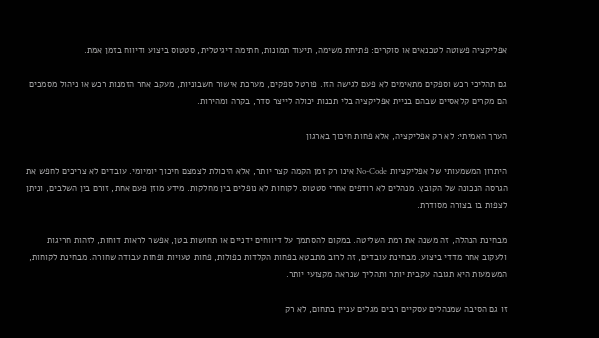אפליקציה פשוטה לטכנאים או סוקרים: פתיחת משימה, תיעוד תמונות, חתימה דיגיטלית, סטטוס ביצוע ודיווח בזמן אמת.

גם תהליכי רכש וספקים מתאימים לא פעם לגישה הזו. פורטל ספקים, מערכת אישור חשבוניות, מעקב אחר הזמנות רכש או ניהול מסמכים הם מקרים קלאסיים שבהם בניית אפליקציה בלי תכנות יכולה לייצר סדר, בקרה ומהירות.

הערך האמיתי: לא רק אפליקציה, אלא פחות חיכוך בארגון

היתרון המשמעותי של אפליקציות No-Code אינו רק זמן הקמה קצר יותר, אלא היכולת לצמצם חיכוך יומיומי. עובדים לא צריכים לחפש את הגרסה הנכונה של הקובץ. מנהלים לא רודפים אחרי סטטוס. לקוחות לא נופלים בין מחלקות. מידע מוזן פעם אחת, זורם בין השלבים, וניתן לצפות בו בצורה מסודרת.

מבחינת הנהלה, זה משנה את רמת השליטה. במקום להסתמך על דיווחים ידניים או תחושות בטן, אפשר לראות דוחות, לזהות חריגות ולעקוב אחר מדדי ביצוע. מבחינת עובדים, זה לרוב מתבטא בפחות הקלדות כפולות, פחות טעויות ופחות עבודה שחורה. מבחינת לקוחות, המשמעות היא תגובה עקבית יותר ותהליך שנראה מקצועי יותר.

זו גם הסיבה שמנהלים עסקיים רבים מגלים עניין בתחום, לא רק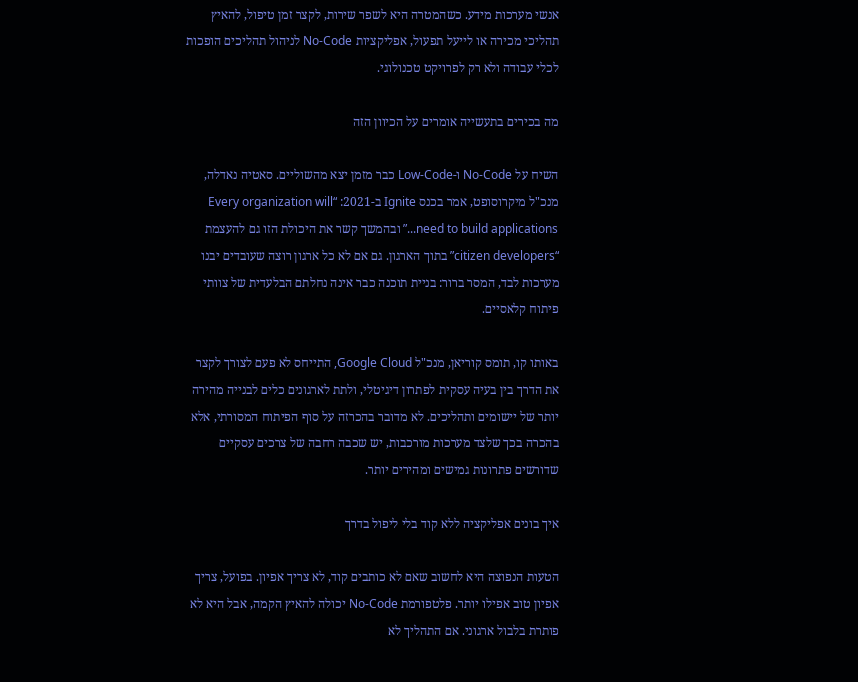אנשי מערכות מידע. כשהמטרה היא לשפר שירות, לקצר זמן טיפול, להאיץ תהליכי מכירה או לייעל תפעול, אפליקציות No-Code לניהול תהליכים הופכות לכלי עבודה ולא רק לפרויקט טכנולוגי.

מה בכירים בתעשייה אומרים על הכיוון הזה

השיח על No-Code ו-Low-Code כבר מזמן יצא מהשוליים. סאטיה נאדלה, מנכ"ל מיקרוסופט, אמר בכנס Ignite ב-2021: “Every organization will need to build applications...” ובהמשך קשר את היכולת הזו גם להעצמת “citizen developers” בתוך הארגון. גם אם לא כל ארגון רוצה שעובדים יבנו מערכות לבד, המסר ברור: בניית תוכנה כבר אינה נחלתם הבלעדית של צוותי פיתוח קלאסיים.

באותו קו, תומס קוריאן, מנכ"ל Google Cloud, התייחס לא פעם לצורך לקצר את הדרך בין בעיה עסקית לפתרון דיגיטלי, ולתת לארגונים כלים לבנייה מהירה יותר של יישומים ותהליכים. לא מדובר בהכרזה על סוף הפיתוח המסורתי, אלא בהכרה בכך שלצד מערכות מורכבות, יש שכבה רחבה של צרכים עסקיים שדורשים פתרונות גמישים ומהירים יותר.

איך בונים אפליקציה ללא קוד בלי ליפול בדרך

הטעות הנפוצה היא לחשוב שאם לא כותבים קוד, לא צריך אפיון. בפועל, צריך אפיון טוב אפילו יותר. פלטפורמת No-Code יכולה להאיץ הקמה, אבל היא לא פותרת בלבול ארגוני. אם התהליך לא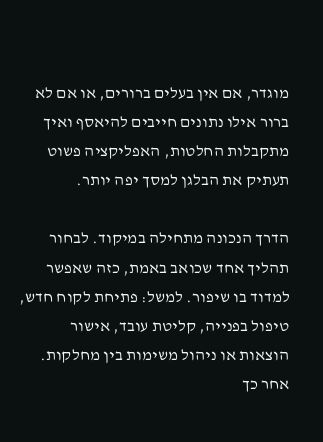מוגדר, אם אין בעלים ברורים, או אם לא ברור אילו נתונים חייבים להיאסף ואיך מתקבלות החלטות, האפליקציה פשוט תעתיק את הבלגן למסך יפה יותר.

הדרך הנכונה מתחילה במיקוד. לבחור תהליך אחד שכואב באמת, כזה שאפשר למדוד בו שיפור. למשל: פתיחת לקוח חדש, טיפול בפנייה, קליטת עובד, אישור הוצאות או ניהול משימות בין מחלקות. אחר כך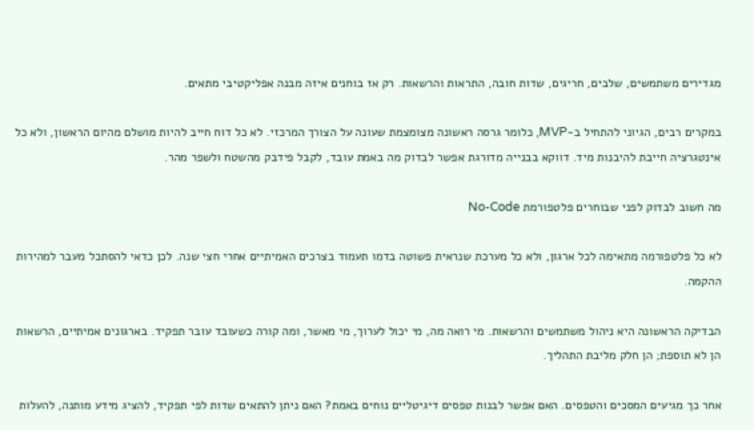מגדירים משתמשים, שלבים, חריגים, שדות חובה, התראות והרשאות. רק אז בוחנים איזה מבנה אפליקטיבי מתאים.

במקרים רבים, הגיוני להתחיל ב-MVP, כלומר גרסה ראשונה מצומצמת שעונה על הצורך המרכזי. לא כל דוח חייב להיות מושלם מהיום הראשון, ולא כל אינטגרציה חייבת להיבנות מיד. דווקא בבנייה מדורגת אפשר לבדוק מה באמת עובד, לקבל פידבק מהשטח ולשפר מהר.

מה חשוב לבדוק לפני שבוחרים פלטפורמת No-Code

לא כל פלטפורמה מתאימה לכל ארגון, ולא כל מערכת שנראית פשוטה בדמו תעמוד בצרכים האמיתיים אחרי חצי שנה. לכן כדאי להסתכל מעבר למהירות ההקמה.

הבדיקה הראשונה היא ניהול משתמשים והרשאות. מי רואה מה, מי יכול לערוך, מי מאשר, ומה קורה כשעובד עובר תפקיד. בארגונים אמיתיים, הרשאות הן לא תוספת; הן חלק מליבת התהליך.

אחר כך מגיעים המסכים והטפסים. האם אפשר לבנות טפסים דיגיטליים נוחים באמת? האם ניתן להתאים שדות לפי תפקיד, להציג מידע מותנה, להעלות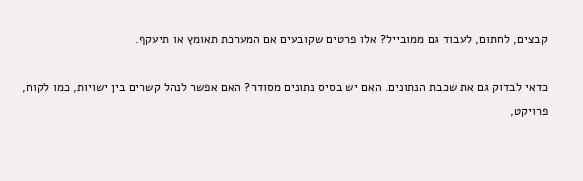קבצים, לחתום, לעבוד גם ממובייל? אלו פרטים שקובעים אם המערכת תאומץ או תיעקף.

כדאי לבדוק גם את שכבת הנתונים. האם יש בסיס נתונים מסודר? האם אפשר לנהל קשרים בין ישויות, כמו לקוח, פרויקט,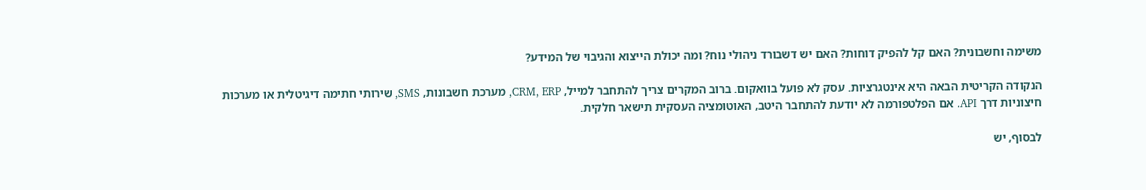משימה וחשבונית? האם קל להפיק דוחות? האם יש דשבורד ניהולי נוח? ומה יכולת הייצוא והגיבוי של המידע?

הנקודה הקריטית הבאה היא אינטגרציות. עסק לא פועל בוואקום. ברוב המקרים צריך להתחבר למייל, CRM, ERP, מערכת חשבונות, SMS, שירותי חתימה דיגיטלית או מערכות חיצוניות דרך API. אם הפלטפורמה לא יודעת להתחבר היטב, האוטומציה העסקית תישאר חלקית.

לבסוף, יש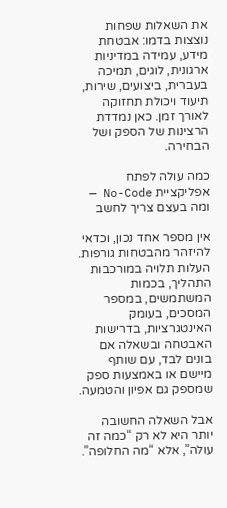את השאלות שפחות נוצצות בדמו: אבטחת מידע, עמידה במדיניות ארגונית, לוגים, תמיכה בעברית, ביצועים, שירות, תיעוד ויכולת תחזוקה לאורך זמן. כאן נמדדת הרצינות של הספק ושל הבחירה.

כמה עולה לפתח אפליקציית No-Code — ומה בעצם צריך לחשב

אין מספר אחד נכון, וכדאי להיזהר מהבטחות גורפות. העלות תלויה במורכבות התהליך, בכמות המשתמשים, במספר המסכים, בעומק האינטגרציות, בדרישות האבטחה ובשאלה אם בונים לבד, עם שותף מיישם או באמצעות ספק שמספק גם אפיון והטמעה.

אבל השאלה החשובה יותר היא לא רק “כמה זה עולה”, אלא “מה החלופה”.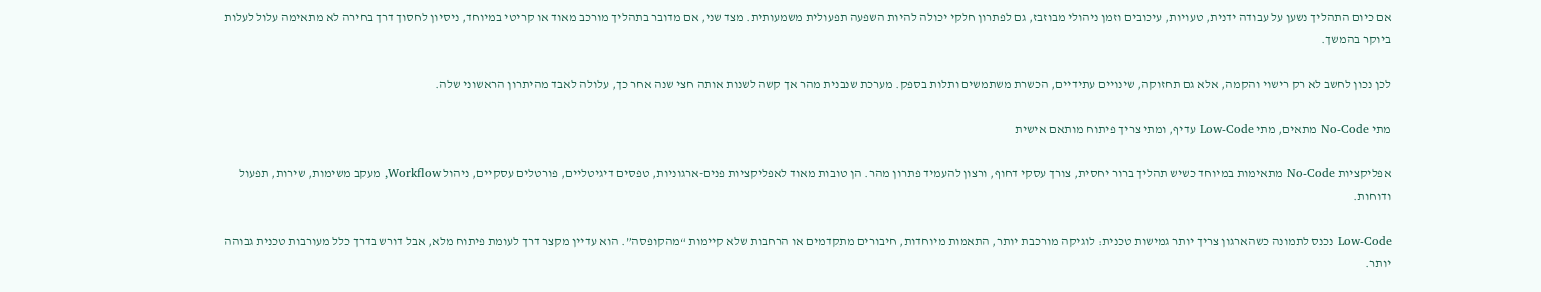אם כיום התהליך נשען על עבודה ידנית, טעויות, עיכובים וזמן ניהולי מבוזבז, גם לפתרון חלקי יכולה להיות השפעה תפעולית משמעותית. מצד שני, אם מדובר בתהליך מורכב מאוד או קריטי במיוחד, ניסיון לחסוך דרך בחירה לא מתאימה עלול לעלות ביוקר בהמשך.

לכן נכון לחשב לא רק רישוי והקמה, אלא גם תחזוקה, שינויים עתידיים, הכשרת משתמשים ותלות בספק. מערכת שנבנית מהר אך קשה לשנות אותה חצי שנה אחר כך, עלולה לאבד מהיתרון הראשוני שלה.

מתי No-Code מתאים, מתי Low-Code עדיף, ומתי צריך פיתוח מותאם אישית

אפליקציות No-Code מתאימות במיוחד כשיש תהליך ברור יחסית, צורך עסקי דחוף, ורצון להעמיד פתרון מהר. הן טובות מאוד לאפליקציות פנים-ארגוניות, טפסים דיגיטליים, פורטלים עסקיים, ניהול Workflow, מעקב משימות, שירות, תפעול ודוחות.

Low-Code נכנס לתמונה כשהארגון צריך יותר גמישות טכנית: לוגיקה מורכבת יותר, התאמות מיוחדות, חיבורים מתקדמים או הרחבות שלא קיימות “מהקופסה”. הוא עדיין מקצר דרך לעומת פיתוח מלא, אבל דורש בדרך כלל מעורבות טכנית גבוהה יותר.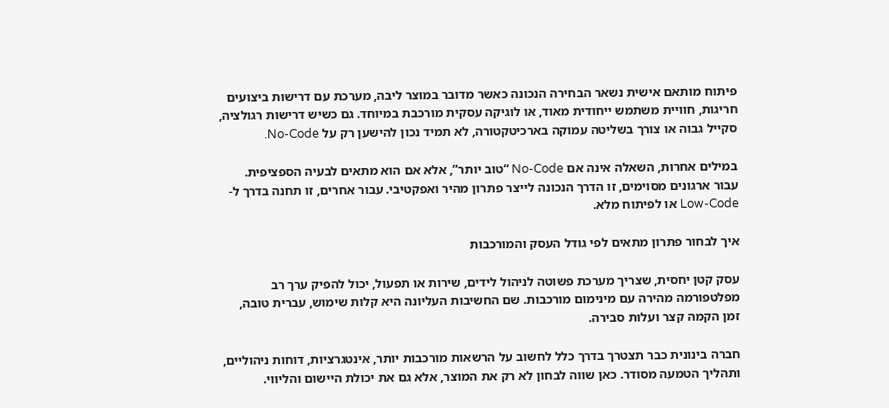פיתוח מותאם אישית נשאר הבחירה הנכונה כאשר מדובר במוצר ליבה, מערכת עם דרישות ביצועים חריגות, חוויית משתמש ייחודית מאוד, או לוגיקה עסקית מורכבת במיוחד. גם כשיש דרישות רגולציה, סקייל גבוה או צורך בשליטה עמוקה בארכיטקטורה, לא תמיד נכון להישען רק על No-Code.

במילים אחרות, השאלה אינה אם No-Code “טוב יותר”, אלא אם הוא מתאים לבעיה הספציפית. עבור ארגונים מסוימים, זו הדרך הנכונה לייצר פתרון מהיר ואפקטיבי. עבור אחרים, זו תחנה בדרך ל-Low-Code או לפיתוח מלא.

איך לבחור פתרון מתאים לפי גודל העסק והמורכבות

עסק קטן יחסית, שצריך מערכת פשוטה לניהול לידים, שירות או תפעול, יכול להפיק ערך רב מפלטפורמה מהירה עם מינימום מורכבות. שם החשיבות העליונה היא קלות שימוש, עברית טובה, זמן הקמה קצר ועלות סבירה.

חברה בינונית כבר תצטרך בדרך כלל לחשוב על הרשאות מורכבות יותר, אינטגרציות, דוחות ניהוליים, ותהליך הטמעה מסודר. כאן שווה לבחון לא רק את המוצר, אלא גם את יכולת היישום והליווי.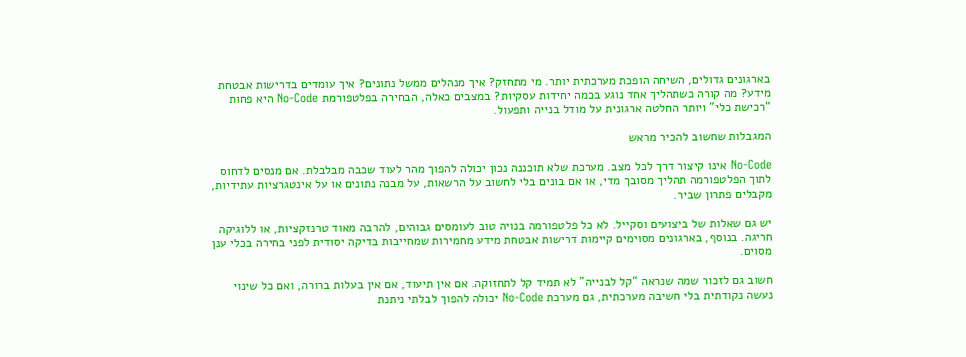בארגונים גדולים, השיחה הופכת מערכתית יותר. מי מתחזק? איך מנהלים ממשל נתונים? איך עומדים בדרישות אבטחת מידע? מה קורה כשתהליך אחד נוגע בכמה יחידות עסקיות? במצבים כאלה, הבחירה בפלטפורמת No-Code היא פחות “רכישת כלי” ויותר החלטה ארגונית על מודל בנייה ותפעול.

המגבלות שחשוב להכיר מראש

No-Code אינו קיצור דרך לכל מצב. מערכת שלא תוכננה נכון יכולה להפוך מהר לעוד שכבה מבלבלת. אם מנסים לדחוס לתוך הפלטפורמה תהליך מסובך מדי, או אם בונים בלי לחשוב על הרשאות, על מבנה נתונים או על אינטגרציות עתידיות, מקבלים פתרון שביר.

יש גם שאלות של ביצועים וסקייל. לא כל פלטפורמה בנויה טוב לעומסים גבוהים, להרבה מאוד טרנזקציות, או ללוגיקה חריגה. בנוסף, בארגונים מסוימים קיימות דרישות אבטחת מידע מחמירות שמחייבות בדיקה יסודית לפני בחירה בכלי ענן מסוים.

חשוב גם לזכור שמה שנראה “קל לבנייה” לא תמיד קל לתחזוקה. אם אין תיעוד, אם אין בעלות ברורה, ואם כל שינוי נעשה נקודתית בלי חשיבה מערכתית, גם מערכת No-Code יכולה להפוך לבלתי ניתנת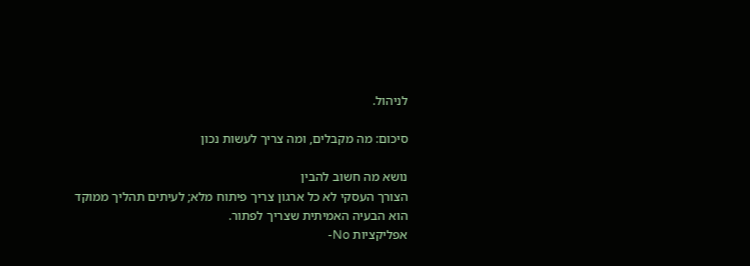לניהול.

סיכום: מה מקבלים, ומה צריך לעשות נכון

נושא מה חשוב להבין
הצורך העסקי לא כל ארגון צריך פיתוח מלא; לעיתים תהליך ממוקד הוא הבעיה האמיתית שצריך לפתור.
אפליקציות No-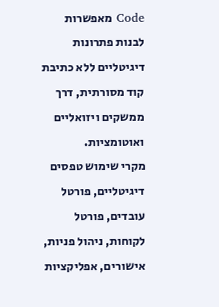Code מאפשרות לבנות פתרונות דיגיטליים ללא כתיבת קוד מסורתית, דרך ממשקים ויזואליים ואוטומציות.
מקרי שימוש טפסים דיגיטליים, פורטל עובדים, פורטל לקוחות, ניהול פניות, אישורים, אפליקציות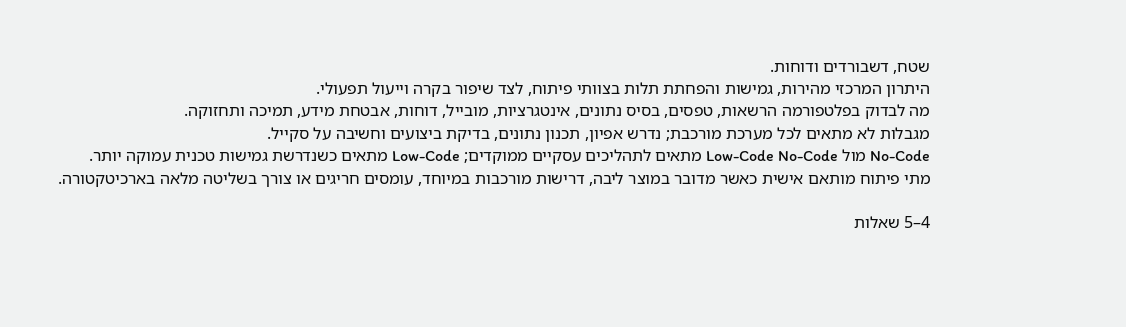שטח, דשבורדים ודוחות.
היתרון המרכזי מהירות, גמישות והפחתת תלות בצוותי פיתוח, לצד שיפור בקרה וייעול תפעולי.
מה לבדוק בפלטפורמה הרשאות, טפסים, בסיס נתונים, אינטגרציות, מובייל, דוחות, אבטחת מידע, תמיכה ותחזוקה.
מגבלות לא מתאים לכל מערכת מורכבת; נדרש אפיון, תכנון נתונים, בדיקת ביצועים וחשיבה על סקייל.
No-Code מול Low-Code No-Code מתאים לתהליכים עסקיים ממוקדים; Low-Code מתאים כשנדרשת גמישות טכנית עמוקה יותר.
מתי פיתוח מותאם אישית כאשר מדובר במוצר ליבה, דרישות מורכבות במיוחד, עומסים חריגים או צורך בשליטה מלאה בארכיטקטורה.

4–5 שאלות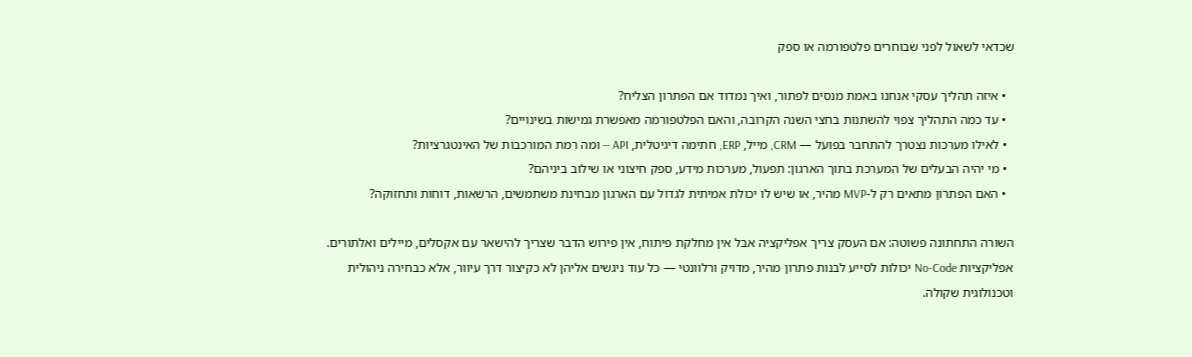שכדאי לשאול לפני שבוחרים פלטפורמה או ספק

  • איזה תהליך עסקי אנחנו באמת מנסים לפתור, ואיך נמדוד אם הפתרון הצליח?
  • עד כמה התהליך צפוי להשתנות בחצי השנה הקרובה, והאם הפלטפורמה מאפשרת גמישות בשינויים?
  • לאילו מערכות נצטרך להתחבר בפועל — CRM, מייל, ERP, חתימה דיגיטלית, API — ומה רמת המורכבות של האינטגרציות?
  • מי יהיה הבעלים של המערכת בתוך הארגון: תפעול, מערכות מידע, ספק חיצוני או שילוב ביניהם?
  • האם הפתרון מתאים רק ל-MVP מהיר, או שיש לו יכולת אמיתית לגדול עם הארגון מבחינת משתמשים, הרשאות, דוחות ותחזוקה?

השורה התחתונה פשוטה: אם העסק צריך אפליקציה אבל אין מחלקת פיתוח, אין פירוש הדבר שצריך להישאר עם אקסלים, מיילים ואלתורים. אפליקציות No-Code יכולות לסייע לבנות פתרון מהיר, מדויק ורלוונטי — כל עוד ניגשים אליהן לא כקיצור דרך עיוור, אלא כבחירה ניהולית וטכנולוגית שקולה.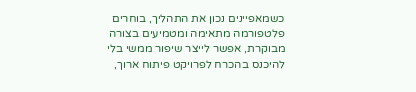כשמאפיינים נכון את התהליך, בוחרים פלטפורמה מתאימה ומטמיעים בצורה מבוקרת, אפשר לייצר שיפור ממשי בלי להיכנס בהכרח לפרויקט פיתוח ארוך,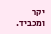יקר ומכביד.